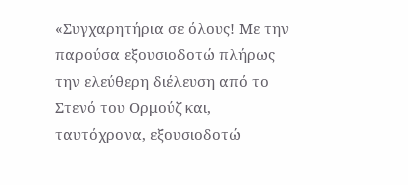«Συγχαρητήρια σε όλους! Με την παρούσα εξουσιοδοτώ πλήρως την ελεύθερη διέλευση από το Στενό του Ορμούζ και, ταυτόχρονα, εξουσιοδοτώ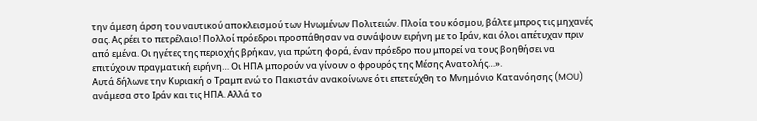την άμεση άρση του ναυτικού αποκλεισμού των Ηνωμένων Πολιτειών. Πλοία του κόσμου, βάλτε μπρος τις μηχανές σας. Ας ρέει το πετρέλαιο! Πολλοί πρόεδροι προσπάθησαν να συνάψουν ειρήνη με το Ιράν, και όλοι απέτυχαν πριν από εμένα. Οι ηγέτες της περιοχής βρήκαν, για πρώτη φορά, έναν πρόεδρο που μπορεί να τους βοηθήσει να επιτύχουν πραγματική ειρήνη… Oι ΗΠΑ μπορούν να γίνουν ο φρουρός της Μέσης Ανατολής…».
Αυτά δήλωνε την Κυριακή ο Τραμπ ενώ το Πακιστάν ανακοίνωνε ότι επετεύχθη το Μνημόνιο Κατανόησης (MOU) ανάμεσα στο Ιράν και τις ΗΠΑ. Αλλά το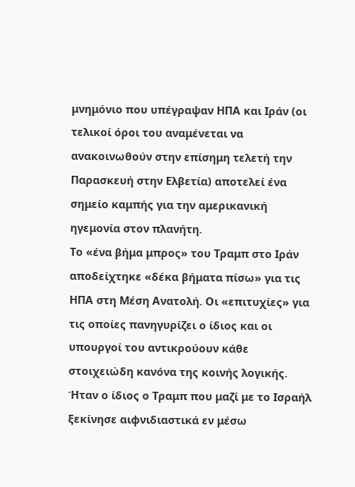μνημόνιο που υπέγραψαν ΗΠΑ και Ιράν (οι τελικοί όροι του αναμένεται να ανακοινωθούν στην επίσημη τελετή την Παρασκευή στην Ελβετία) αποτελεί ένα σημείο καμπής για την αμερικανική ηγεμονία στον πλανήτη.
Το «ένα βήμα μπρος» του Τραμπ στο Ιράν αποδείχτηκε «δέκα βήματα πίσω» για τις ΗΠΑ στη Μέση Ανατολή. Οι «επιτυχίες» για τις οποίες πανηγυρίζει ο ίδιος και οι υπουργοί του αντικρούουν κάθε στοιχειώδη κανόνα της κοινής λογικής.
Ήταν ο ίδιος ο Τραμπ που μαζί με το Ισραήλ ξεκίνησε αιφνιδιαστικά εν μέσω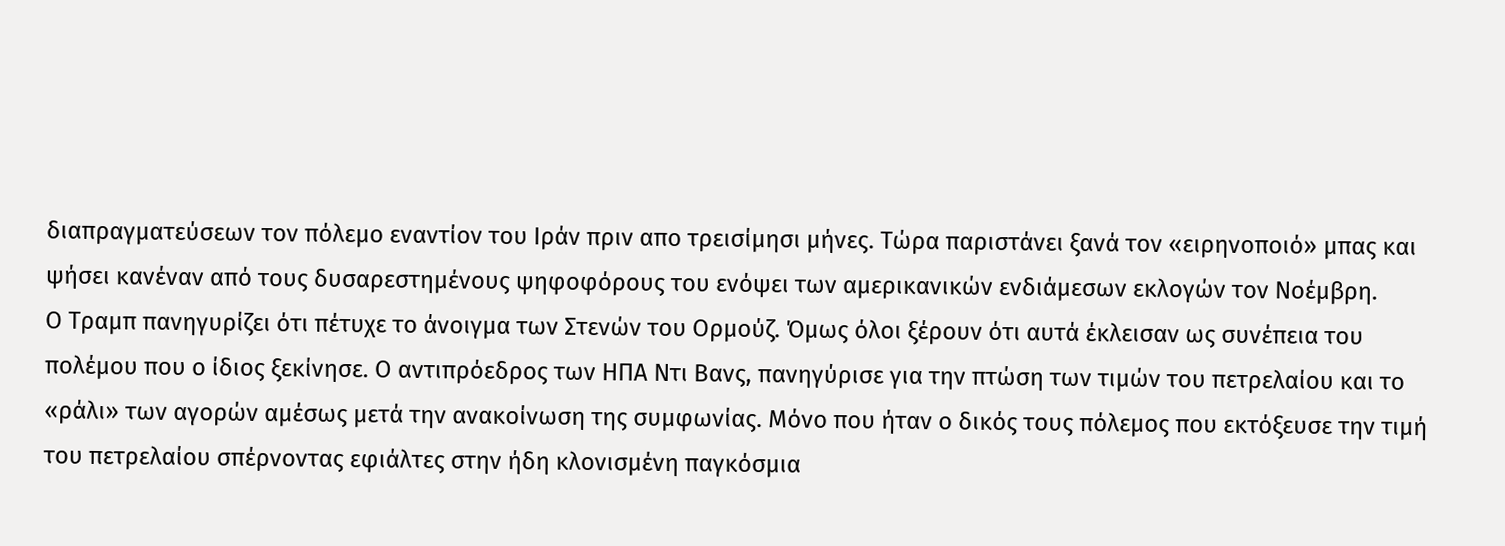διαπραγματεύσεων τον πόλεμο εναντίον του Ιράν πριν απο τρεισίμησι μήνες. Τώρα παριστάνει ξανά τον «ειρηνοποιό» μπας και ψήσει κανέναν από τους δυσαρεστημένους ψηφοφόρους του ενόψει των αμερικανικών ενδιάμεσων εκλογών τον Νοέμβρη.
Ο Τραμπ πανηγυρίζει ότι πέτυχε το άνοιγμα των Στενών του Ορμούζ. Όμως όλοι ξέρουν ότι αυτά έκλεισαν ως συνέπεια του πολέμου που ο ίδιος ξεκίνησε. Ο αντιπρόεδρος των ΗΠΑ Ντι Βανς, πανηγύρισε για την πτώση των τιμών του πετρελαίου και το «ράλι» των αγορών αμέσως μετά την ανακοίνωση της συμφωνίας. Μόνο που ήταν ο δικός τους πόλεμος που εκτόξευσε την τιμή του πετρελαίου σπέρνοντας εφιάλτες στην ήδη κλονισμένη παγκόσμια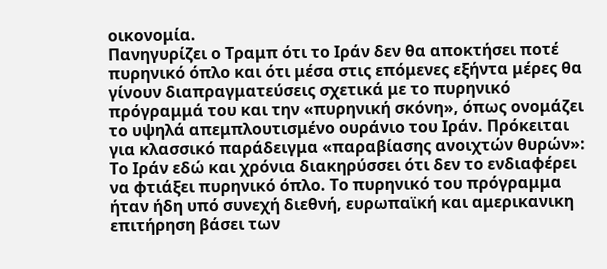οικονομία.
Πανηγυρίζει ο Τραμπ ότι το Ιράν δεν θα αποκτήσει ποτέ πυρηνικό όπλο και ότι μέσα στις επόμενες εξήντα μέρες θα γίνουν διαπραγματεύσεις σχετικά με το πυρηνικό πρόγραμμά του και την «πυρηνική σκόνη», όπως ονομάζει το υψηλά απεμπλουτισμένο ουράνιο του Ιράν. Πρόκειται για κλασσικό παράδειγμα «παραβίασης ανοιχτών θυρών»:
Το Ιράν εδώ και χρόνια διακηρύσσει ότι δεν το ενδιαφέρει να φτιάξει πυρηνικό όπλο. Το πυρηνικό του πρόγραμμα ήταν ήδη υπό συνεχή διεθνή, ευρωπαϊκή και αμερικανικη επιτήρηση βάσει των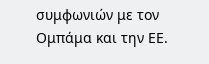συμφωνιών με τον Ομπάμα και την ΕΕ.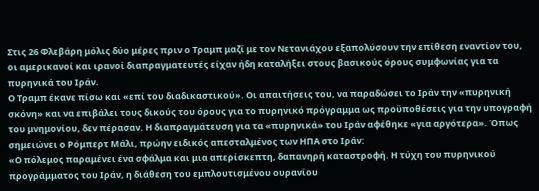Στις 26 Φλεβάρη μόλις δύο μέρες πριν ο Τραμπ μαζί με τον Νετανιάχου εξαπολύσουν την επίθεση εναντίον του, οι αμερικανοί και ιρανοί διαπραγματευτές είχαν ήδη καταλήξει στους βασικούς όρους συμφωνίας για τα πυρηνικά του Ιράν.
Ο Τραμπ έκανε πίσω και «επί του διαδικαστικού». Οι απαιτήσεις του, να παραδώσει το Ιράν την «πυρηνική σκόνη» και να επιβάλει τους δικούς του όρους για το πυρηνικό πρόγραμμα ως προϋποθέσεις για την υπογραφή του μνημονίου, δεν πέρασαν. Η διαπραγμάτευση για τα «πυρηνικά» του Ιράν αφέθηκε «για αργότερα». Όπως σημειώνει ο Ρόμπερτ Μάλι, πρώην ειδικός απεσταλμένος των ΗΠΑ στο Ιράν:
«Ο πόλεμος παραμένει ένα σφάλμα και μια απερίσκεπτη, δαπανηρή καταστροφή. Η τύχη του πυρηνικού προγράμματος του Ιράν, η διάθεση του εμπλουτισμένου ουρανίου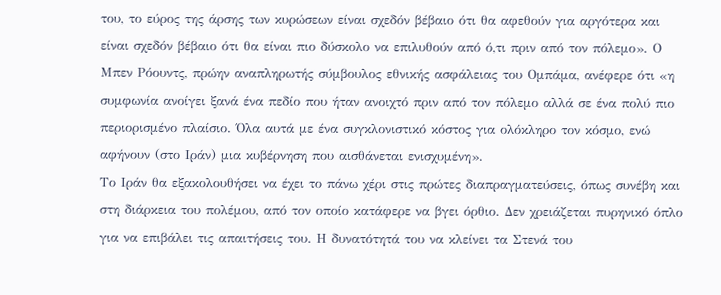του, το εύρος της άρσης των κυρώσεων είναι σχεδόν βέβαιο ότι θα αφεθούν για αργότερα και είναι σχεδόν βέβαιο ότι θα είναι πιο δύσκολο να επιλυθούν από ό,τι πριν από τον πόλεμο». Ο Μπεν Ρόουντς, πρώην αναπληρωτής σύμβουλος εθνικής ασφάλειας του Ομπάμα, ανέφερε ότι «η συμφωνία ανοίγει ξανά ένα πεδίο που ήταν ανοιχτό πριν από τον πόλεμο αλλά σε ένα πολύ πιο περιορισμένο πλαίσιο. Όλα αυτά με ένα συγκλονιστικό κόστος για ολόκληρο τον κόσμο, ενώ αφήνουν (στο Ιράν) μια κυβέρνηση που αισθάνεται ενισχυμένη».
Το Ιράν θα εξακολουθήσει να έχει το πάνω χέρι στις πρώτες διαπραγματεύσεις, όπως συνέβη και στη διάρκεια του πολέμου, από τον οποίο κατάφερε να βγει όρθιο. Δεν χρειάζεται πυρηνικό όπλο για να επιβάλει τις απαιτήσεις του. Η δυνατότητά του να κλείνει τα Στενά του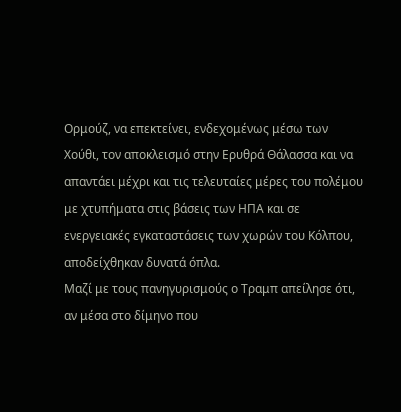Ορμούζ, να επεκτείνει, ενδεχομένως μέσω των Χούθι, τον αποκλεισμό στην Ερυθρά Θάλασσα και να απαντάει μέχρι και τις τελευταίες μέρες του πολέμου με χτυπήματα στις βάσεις των ΗΠΑ και σε ενεργειακές εγκαταστάσεις των χωρών του Κόλπου, αποδείχθηκαν δυνατά όπλα.
Μαζί με τους πανηγυρισμούς ο Τραμπ απείλησε ότι, αν μέσα στο δίμηνο που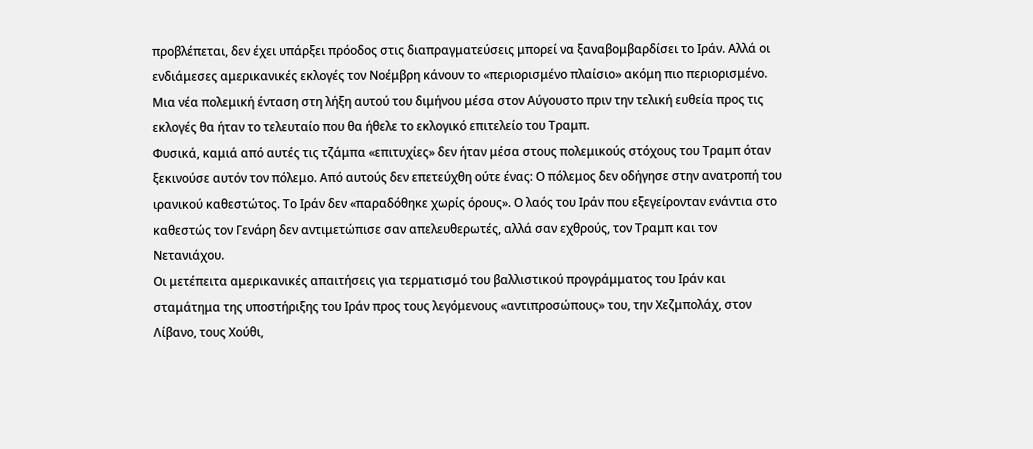προβλέπεται, δεν έχει υπάρξει πρόοδος στις διαπραγματεύσεις μπορεί να ξαναβομβαρδίσει το Ιράν. Αλλά οι ενδιάμεσες αμερικανικές εκλογές τον Νοέμβρη κάνουν το «περιορισμένο πλαίσιο» ακόμη πιο περιορισμένο. Μια νέα πολεμική ένταση στη λήξη αυτού του διμήνου μέσα στον Αύγουστο πριν την τελική ευθεία προς τις εκλογές θα ήταν το τελευταίο που θα ήθελε το εκλογικό επιτελείο του Τραμπ.
Φυσικά, καμιά από αυτές τις τζάμπα «επιτυχίες» δεν ήταν μέσα στους πολεμικούς στόχους του Τραμπ όταν ξεκινούσε αυτόν τον πόλεμο. Από αυτούς δεν επετεύχθη ούτε ένας: Ο πόλεμος δεν οδήγησε στην ανατροπή του ιρανικού καθεστώτος. Το Ιράν δεν «παραδόθηκε χωρίς όρους». Ο λαός του Ιράν που εξεγείρονταν ενάντια στο καθεστώς τον Γενάρη δεν αντιμετώπισε σαν απελευθερωτές, αλλά σαν εχθρούς, τον Τραμπ και τον Νετανιάχου.
Οι μετέπειτα αμερικανικές απαιτήσεις για τερματισμό του βαλλιστικού προγράμματος του Ιράν και σταμάτημα της υποστήριξης του Ιράν προς τους λεγόμενους «αντιπροσώπους» του, την Χεζμπολάχ, στον Λίβανο, τους Χούθι,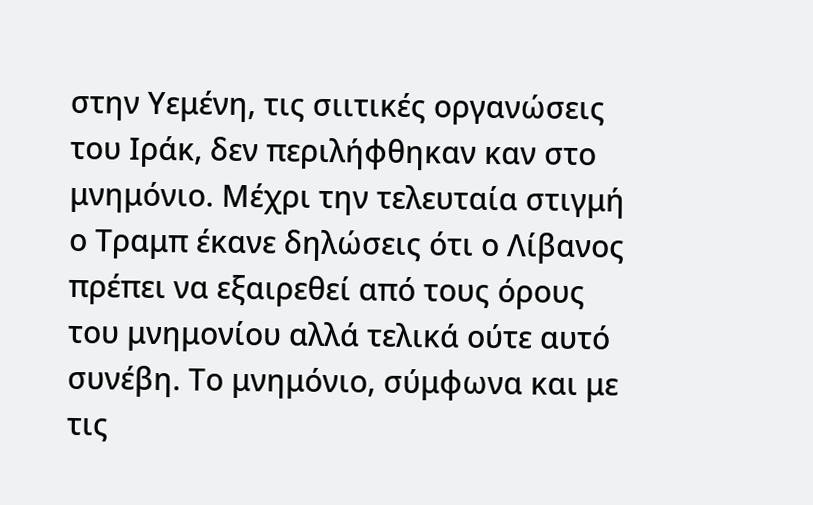στην Υεμένη, τις σιιτικές οργανώσεις του Ιράκ, δεν περιλήφθηκαν καν στο μνημόνιο. Μέχρι την τελευταία στιγμή ο Τραμπ έκανε δηλώσεις ότι ο Λίβανος πρέπει να εξαιρεθεί από τους όρους του μνημονίου αλλά τελικά ούτε αυτό συνέβη. Το μνημόνιο, σύμφωνα και με τις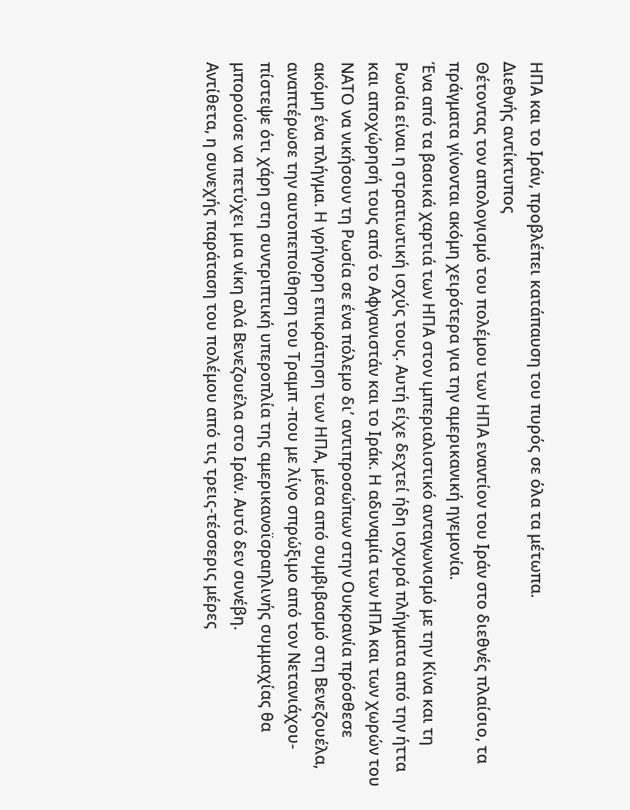ΗΠΑ και το Ιράν, προβλέπει κατάπαυση του πυρός σε όλα τα μέτωπα.
Διεθνής αντίκτυπος
Θέτοντας τον απολογισμό του πολέμου των ΗΠΑ εναντίον του Ιράν στο διεθνές πλαίσιο, τα πράγματα γίνονται ακόμη χειρότερα για την αμερικανική ηγεμονία.
Ένα από τα βασικά χαρτιά των ΗΠΑ στον ιμπεριαλιστικό ανταγωνισμό με την Κίνα και τη Ρωσία είναι η στρατιωτική ισχύς τους. Αυτή είχε δεχτεί ήδη ισχυρά πλήγματα από την ήττα και αποχώρησή τους από το Αφγανιστάν και το Ιράκ. Η αδυναμία των ΗΠΑ και των χωρών του ΝΑΤΟ να νικήσουν τη Ρωσία σε ένα πόλεμο δι’ αντιπροσώπων στην Ουκρανία πρόσθεσε ακόμη ένα πλήγμα. Η γρήγορη επικράτηση των ΗΠΑ, μέσα από συμβιβασμό στη Βενεζουέλα, αναπτέρωσε την αυτοπεποίθηση του Τραμπ -που με λίγο σπρώξιμο από τον Νετανιάχου- πίστεψε ότι χάρη στη συντριπτική υπεροπλία της αμερικανοϊσραηλινής συμμαχίας θα μπορούσε να πετύχει μια νίκη αλά Βενεζουέλα στο Ιράν. Αυτό δεν συνέβη.
Αντίθετα, η συνεχής παράταση του πολέμου από τις τρεις-τέσσερις μέρες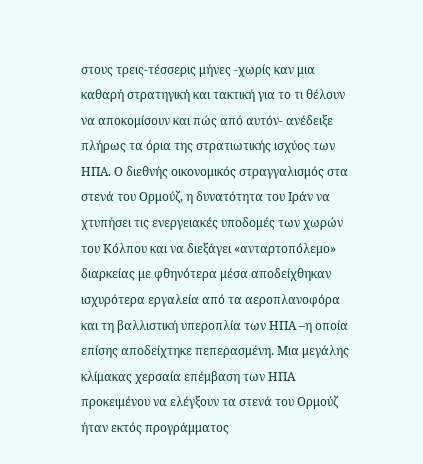στους τρεις-τέσσερις μήνες -χωρίς καν μια καθαρή στρατηγική και τακτική για το τι θέλουν να αποκομίσουν και πώς από αυτόν- ανέδειξε πλήρως τα όρια της στρατιωτικής ισχύος των ΗΠΑ. Ο διεθνής οικονομικός στραγγαλισμός στα στενά του Ορμούζ, η δυνατότητα του Ιράν να χτυπήσει τις ενεργειακές υποδομές των χωρών του Κόλπου και να διεξάγει «ανταρτοπόλεμο» διαρκείας με φθηνότερα μέσα αποδείχθηκαν ισχυρότερα εργαλεία από τα αεροπλανοφόρα και τη βαλλιστική υπεροπλία των ΗΠΑ –η οποία επίσης αποδείχτηκε πεπερασμένη. Μια μεγάλης κλίμακας χερσαία επέμβαση των ΗΠΑ προκειμένου να ελέγξουν τα στενά του Ορμούζ ήταν εκτός προγράμματος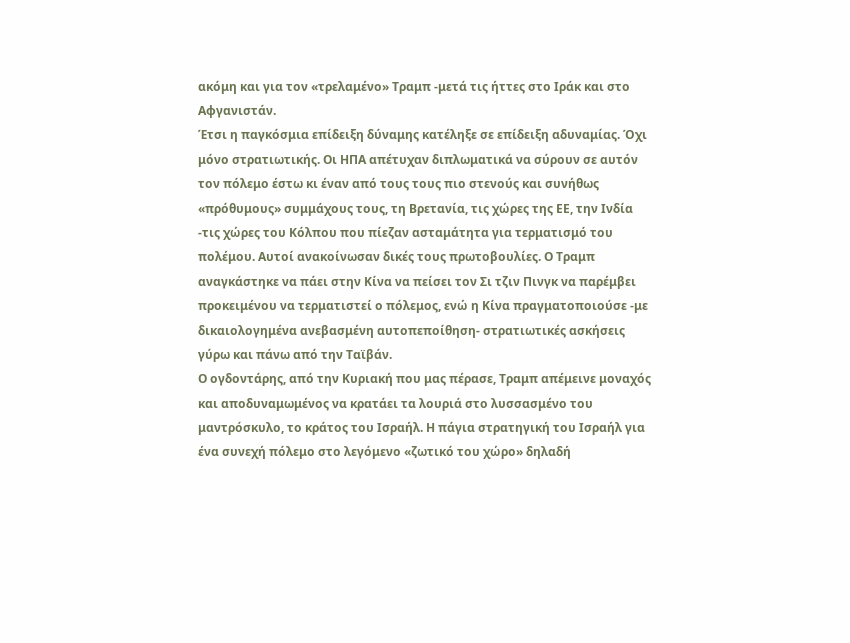ακόμη και για τον «τρελαμένο» Τραμπ -μετά τις ήττες στο Ιράκ και στο Αφγανιστάν.
Έτσι η παγκόσμια επίδειξη δύναμης κατέληξε σε επίδειξη αδυναμίας. Όχι μόνο στρατιωτικής. Οι ΗΠΑ απέτυχαν διπλωματικά να σύρουν σε αυτόν τον πόλεμο έστω κι έναν από τους τους πιο στενούς και συνήθως «πρόθυμους» συμμάχους τους, τη Βρετανία, τις χώρες της ΕΕ, την Ινδία -τις χώρες του Κόλπου που πίεζαν ασταμάτητα για τερματισμό του πολέμου. Αυτοί ανακοίνωσαν δικές τους πρωτοβουλίες. Ο Τραμπ αναγκάστηκε να πάει στην Κίνα να πείσει τον Σι τζιν Πινγκ να παρέμβει προκειμένου να τερματιστεί ο πόλεμος, ενώ η Κίνα πραγματοποιούσε -με δικαιολογημένα ανεβασμένη αυτοπεποίθηση- στρατιωτικές ασκήσεις γύρω και πάνω από την Ταϊβάν.
Ο ογδοντάρης, από την Κυριακή που μας πέρασε, Τραμπ απέμεινε μοναχός και αποδυναμωμένος να κρατάει τα λουριά στο λυσσασμένο του μαντρόσκυλο, το κράτος του Ισραήλ. Η πάγια στρατηγική του Ισραήλ για ένα συνεχή πόλεμο στο λεγόμενο «ζωτικό του χώρο» δηλαδή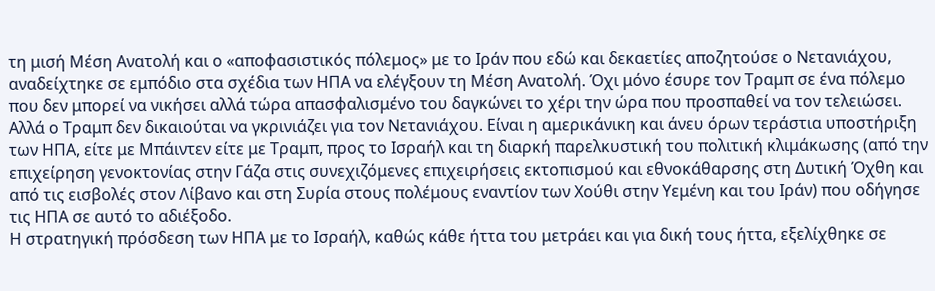τη μισή Μέση Ανατολή και ο «αποφασιστικός πόλεμος» με το Ιράν που εδώ και δεκαετίες αποζητούσε ο Νετανιάχου, αναδείχτηκε σε εμπόδιο στα σχέδια των ΗΠΑ να ελέγξουν τη Μέση Ανατολή. Όχι μόνο έσυρε τον Τραμπ σε ένα πόλεμο που δεν μπορεί να νικήσει αλλά τώρα απασφαλισμένο του δαγκώνει το χέρι την ώρα που προσπαθεί να τον τελειώσει.
Αλλά ο Τραμπ δεν δικαιούται να γκρινιάζει για τον Νετανιάχου. Είναι η αμερικάνικη και άνευ όρων τεράστια υποστήριξη των ΗΠΑ, είτε με Μπάιντεν είτε με Τραμπ, προς το Ισραήλ και τη διαρκή παρελκυστική του πολιτική κλιμάκωσης (από την επιχείρηση γενοκτονίας στην Γάζα στις συνεχιζόμενες επιχειρήσεις εκτοπισμού και εθνοκάθαρσης στη Δυτική Όχθη και από τις εισβολές στον Λίβανο και στη Συρία στους πολέμους εναντίον των Χούθι στην Υεμένη και του Ιράν) που οδήγησε τις ΗΠΑ σε αυτό το αδιέξοδο.
Η στρατηγική πρόσδεση των ΗΠΑ με το Ισραήλ, καθώς κάθε ήττα του μετράει και για δική τους ήττα, εξελίχθηκε σε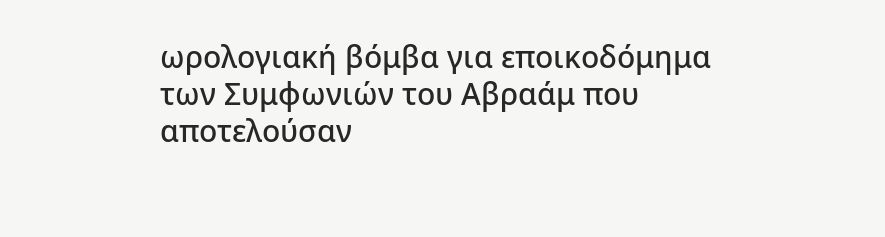ωρολογιακή βόμβα για εποικοδόμημα των Συμφωνιών του Αβραάμ που αποτελούσαν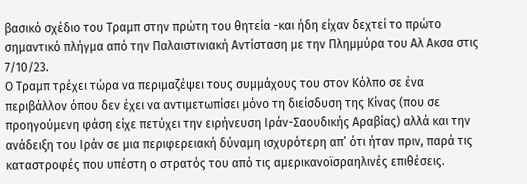βασικό σχέδιο του Τραμπ στην πρώτη του θητεία -και ήδη είχαν δεχτεί το πρώτο σημαντικό πλήγμα από την Παλαιστινιακή Αντίσταση με την Πλημμύρα του Αλ Ακσα στις 7/10/23.
Ο Τραμπ τρέχει τώρα να περιμαζέψει τους συμμάχους του στον Κόλπο σε ένα περιβάλλον όπου δεν έχει να αντιμετωπίσει μόνο τη διείσδυση της Κίνας (που σε προηγούμενη φάση είχε πετύχει την ειρήνευση Ιράν-Σαουδικής Αραβίας) αλλά και την ανάδειξη του Ιράν σε μια περιφερειακή δύναμη ισχυρότερη απ’ ότι ήταν πριν, παρά τις καταστροφές που υπέστη ο στρατός του από τις αμερικανοϊσραηλινές επιθέσεις.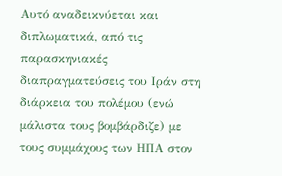Αυτό αναδεικνύεται και διπλωματικά, από τις παρασκηνιακές διαπραγματεύσεις του Ιράν στη διάρκεια του πολέμου (ενώ μάλιστα τους βομβάρδιζε) με τους συμμάχους των ΗΠΑ στον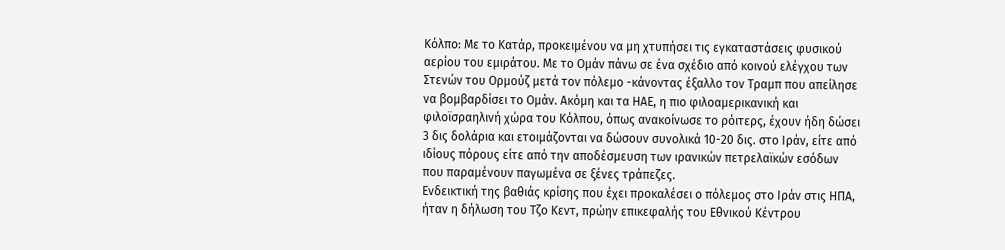Κόλπο: Με το Κατάρ, προκειμένου να μη χτυπήσει τις εγκαταστάσεις φυσικού αερίου του εμιράτου. Με το Ομάν πάνω σε ένα σχέδιο από κοινού ελέγχου των Στενών του Ορμούζ μετά τον πόλεμο -κάνοντας έξαλλο τον Τραμπ που απείλησε να βομβαρδίσει το Ομάν. Ακόμη και τα ΗΑΕ, η πιο φιλοαμερικανική και φιλοϊσραηλινή χώρα του Κόλπου, όπως ανακοίνωσε το ρόιτερς, έχουν ήδη δώσει 3 δις δολάρια και ετοιμάζονται να δώσουν συνολικά 10-20 δις. στο Ιράν, είτε από ιδίους πόρους είτε από την αποδέσμευση των ιρανικών πετρελαϊκών εσόδων που παραμένουν παγωμένα σε ξένες τράπεζες.
Ενδεικτική της βαθιάς κρίσης που έχει προκαλέσει ο πόλεμος στο Ιράν στις ΗΠΑ, ήταν η δήλωση του Τζο Κεντ, πρώην επικεφαλής του Εθνικού Κέντρου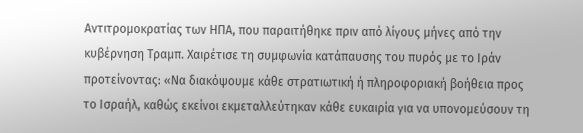Αντιτρομοκρατίας των ΗΠΑ, που παραιτήθηκε πριν από λίγους μήνες από την κυβέρνηση Τραμπ. Χαιρέτισε τη συμφωνία κατάπαυσης του πυρός με το Ιράν προτείνοντας: «Να διακόψουμε κάθε στρατιωτική ή πληροφοριακή βοήθεια προς το Ισραήλ, καθώς εκείνοι εκμεταλλεύτηκαν κάθε ευκαιρία για να υπονομεύσουν τη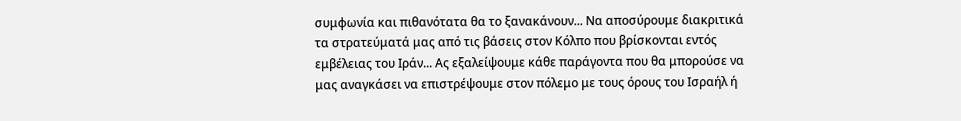συμφωνία και πιθανότατα θα το ξανακάνουν... Να αποσύρουμε διακριτικά τα στρατεύματά μας από τις βάσεις στον Κόλπο που βρίσκονται εντός εμβέλειας του Ιράν... Ας εξαλείψουμε κάθε παράγοντα που θα μπορούσε να μας αναγκάσει να επιστρέψουμε στον πόλεμο με τους όρους του Ισραήλ ή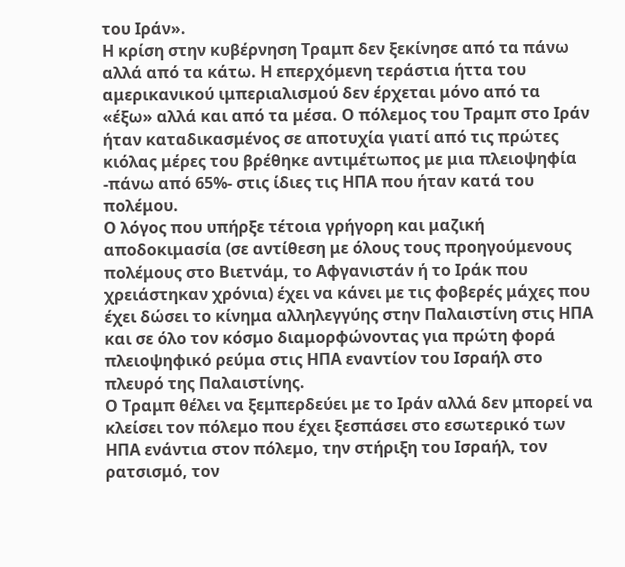του Ιράν».
Η κρίση στην κυβέρνηση Τραμπ δεν ξεκίνησε από τα πάνω αλλά από τα κάτω. Η επερχόμενη τεράστια ήττα του αμερικανικού ιμπεριαλισμού δεν έρχεται μόνο από τα «έξω» αλλά και από τα μέσα. Ο πόλεμος του Τραμπ στο Ιράν ήταν καταδικασμένος σε αποτυχία γιατί από τις πρώτες κιόλας μέρες του βρέθηκε αντιμέτωπος με μια πλειοψηφία -πάνω από 65%- στις ίδιες τις ΗΠΑ που ήταν κατά του πολέμου.
Ο λόγος που υπήρξε τέτοια γρήγορη και μαζική αποδοκιμασία (σε αντίθεση με όλους τους προηγούμενους πολέμους στο Βιετνάμ, το Αφγανιστάν ή το Ιράκ που χρειάστηκαν χρόνια) έχει να κάνει με τις φοβερές μάχες που έχει δώσει το κίνημα αλληλεγγύης στην Παλαιστίνη στις ΗΠΑ και σε όλο τον κόσμο διαμορφώνοντας για πρώτη φορά πλειοψηφικό ρεύμα στις ΗΠΑ εναντίον του Ισραήλ στο πλευρό της Παλαιστίνης.
Ο Τραμπ θέλει να ξεμπερδεύει με το Ιράν αλλά δεν μπορεί να κλείσει τον πόλεμο που έχει ξεσπάσει στο εσωτερικό των ΗΠΑ ενάντια στον πόλεμο, την στήριξη του Ισραήλ, τον ρατσισμό, τον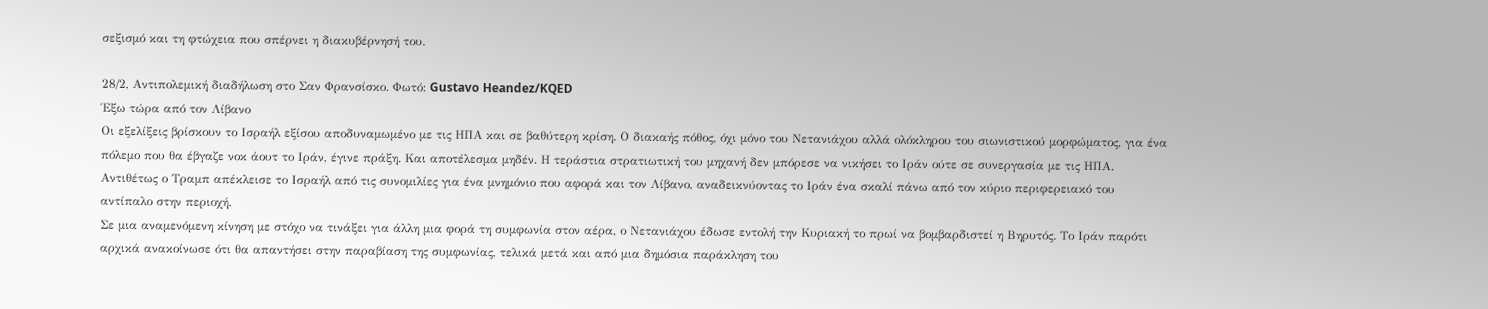σεξισμό και τη φτώχεια που σπέρνει η διακυβέρνησή του.

28/2, Αντιπολεμική διαδήλωση στο Σαν Φρανσίσκο. Φωτό: Gustavo Heandez/KQED
Έξω τώρα από τον Λίβανο
Οι εξελίξεις βρίσκουν το Ισραήλ εξίσου αποδυναμωμένο με τις ΗΠΑ και σε βαθύτερη κρίση. Ο διακαής πόθος, όχι μόνο του Νετανιάχου αλλά ολόκληρου του σιωνιστικού μορφώματος, για ένα πόλεμο που θα έβγαζε νοκ άουτ το Ιράν, έγινε πράξη. Και αποτέλεσμα μηδέν. Η τεράστια στρατιωτική του μηχανή δεν μπόρεσε να νικήσει το Ιράν ούτε σε συνεργασία με τις ΗΠΑ. Αντιθέτως ο Τραμπ απέκλεισε το Ισραήλ από τις συνομιλίες για ένα μνημόνιο που αφορά και τον Λίβανο, αναδεικνύοντας το Ιράν ένα σκαλί πάνω από τον κύριο περιφερειακό του αντίπαλο στην περιοχή.
Σε μια αναμενόμενη κίνηση με στόχο να τινάξει για άλλη μια φορά τη συμφωνία στον αέρα, ο Νετανιάχου έδωσε εντολή την Κυριακή το πρωί να βομβαρδιστεί η Βηρυτός. Το Ιράν παρότι αρχικά ανακοίνωσε ότι θα απαντήσει στην παραβίαση της συμφωνίας, τελικά μετά και από μια δημόσια παράκληση του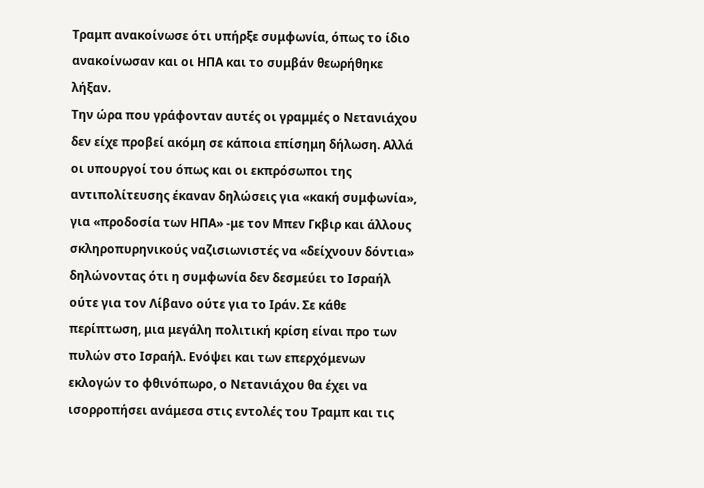Τραμπ ανακοίνωσε ότι υπήρξε συμφωνία, όπως το ίδιο ανακοίνωσαν και οι ΗΠΑ και το συμβάν θεωρήθηκε λήξαν.
Την ώρα που γράφονταν αυτές οι γραμμές ο Νετανιάχου δεν είχε προβεί ακόμη σε κάποια επίσημη δήλωση. Αλλά οι υπουργοί του όπως και οι εκπρόσωποι της αντιπολίτευσης έκαναν δηλώσεις για «κακή συμφωνία», για «προδοσία των ΗΠΑ» -με τον Μπεν Γκβιρ και άλλους σκληροπυρηνικούς ναζισιωνιστές να «δείχνουν δόντια» δηλώνοντας ότι η συμφωνία δεν δεσμεύει το Ισραήλ ούτε για τον Λίβανο ούτε για το Ιράν. Σε κάθε περίπτωση, μια μεγάλη πολιτική κρίση είναι προ των πυλών στο Ισραήλ. Ενόψει και των επερχόμενων εκλογών το φθινόπωρο, ο Νετανιάχου θα έχει να ισορροπήσει ανάμεσα στις εντολές του Τραμπ και τις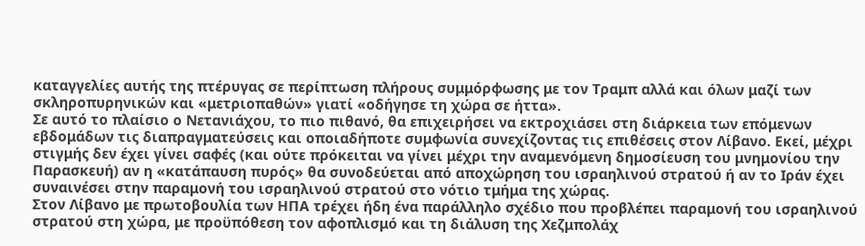καταγγελίες αυτής της πτέρυγας σε περίπτωση πλήρους συμμόρφωσης με τον Τραμπ αλλά και όλων μαζί των σκληροπυρηνικών και «μετριοπαθών» γιατί «οδήγησε τη χώρα σε ήττα».
Σε αυτό το πλαίσιο ο Νετανιάχου, το πιο πιθανό, θα επιχειρήσει να εκτροχιάσει στη διάρκεια των επόμενων εβδομάδων τις διαπραγματεύσεις και οποιαδήποτε συμφωνία συνεχίζοντας τις επιθέσεις στον Λίβανο. Εκεί, μέχρι στιγμής δεν έχει γίνει σαφές (και ούτε πρόκειται να γίνει μέχρι την αναμενόμενη δημοσίευση του μνημονίου την Παρασκευή) αν η «κατάπαυση πυρός» θα συνοδεύεται από αποχώρηση του ισραηλινού στρατού ή αν το Ιράν έχει συναινέσει στην παραμονή του ισραηλινού στρατού στο νότιο τμήμα της χώρας.
Στον Λίβανο με πρωτοβουλία των ΗΠΑ τρέχει ήδη ένα παράλληλο σχέδιο που προβλέπει παραμονή του ισραηλινού στρατού στη χώρα, με προϋπόθεση τον αφοπλισμό και τη διάλυση της Χεζμπολάχ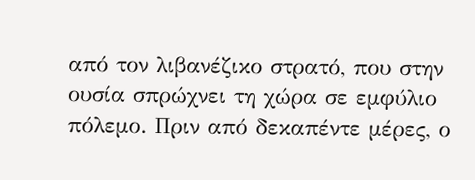από τον λιβανέζικο στρατό, που στην ουσία σπρώχνει τη χώρα σε εμφύλιο πόλεμο. Πριν από δεκαπέντε μέρες, ο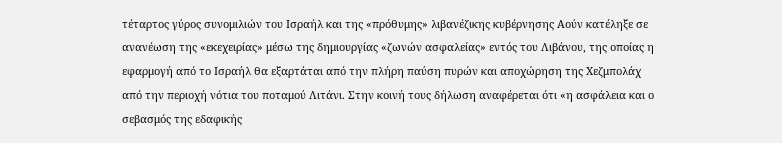τέταρτος γύρος συνομιλιών του Ισραήλ και της «πρόθυμης» λιβανέζικης κυβέρνησης Αούν κατέληξε σε ανανέωση της «εκεχειρίας» μέσω της δημιουργίας «ζωνών ασφαλείας» εντός του Λιβάνου, της οποίας η εφαρμογή από το Ισραήλ θα εξαρτάται από την πλήρη παύση πυρών και αποχώρηση της Χεζμπολάχ από την περιοχή νότια του ποταμού Λιτάνι. Στην κοινή τους δήλωση αναφέρεται ότι «η ασφάλεια και ο σεβασμός της εδαφικής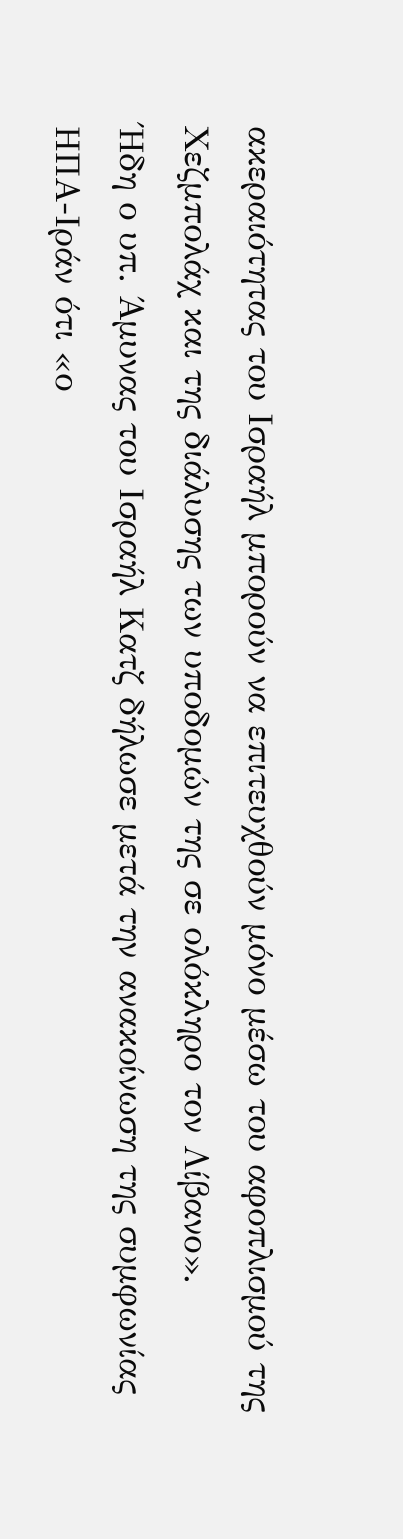ακεραιότητας του Ισραήλ μπορούν να επιτευχθούν μόνο μέσω του αφοπλισμού της Χεζμπολάχ και της διάλυσης των υποδομών της σε ολόκληρο τον Λίβανο».
Ήδη ο υπ. Άμυνας του Ισραήλ Κατζ δήλωσε μετά την ανακοίνωση της συμφωνίας ΗΠΑ-Ιράν ότι «ο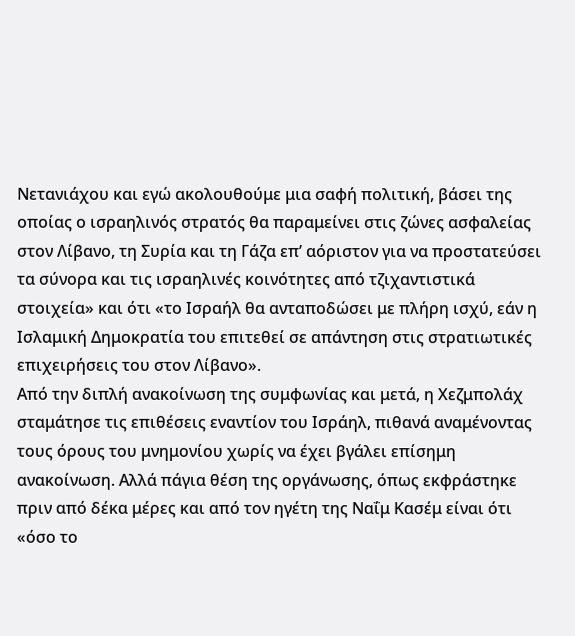Νετανιάχου και εγώ ακολουθούμε μια σαφή πολιτική, βάσει της οποίας ο ισραηλινός στρατός θα παραμείνει στις ζώνες ασφαλείας στον Λίβανο, τη Συρία και τη Γάζα επ’ αόριστον για να προστατεύσει τα σύνορα και τις ισραηλινές κοινότητες από τζιχαντιστικά στοιχεία» και ότι «το Ισραήλ θα ανταποδώσει με πλήρη ισχύ, εάν η Ισλαμική Δημοκρατία του επιτεθεί σε απάντηση στις στρατιωτικές επιχειρήσεις του στον Λίβανο».
Από την διπλή ανακοίνωση της συμφωνίας και μετά, η Χεζμπολάχ σταμάτησε τις επιθέσεις εναντίον του Ισράηλ, πιθανά αναμένοντας τους όρους του μνημονίου χωρίς να έχει βγάλει επίσημη ανακοίνωση. Αλλά πάγια θέση της οργάνωσης, όπως εκφράστηκε πριν από δέκα μέρες και από τον ηγέτη της Ναΐμ Κασέμ είναι ότι «όσο το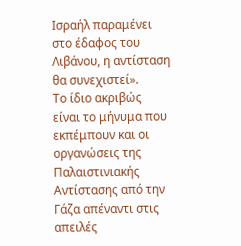Ισραήλ παραμένει στο έδαφος του Λιβάνου, η αντίσταση θα συνεχιστεί».
Το ίδιο ακριβώς είναι το μήνυμα που εκπέμπουν και οι οργανώσεις της Παλαιστινιακής Αντίστασης από την Γάζα απέναντι στις απειλές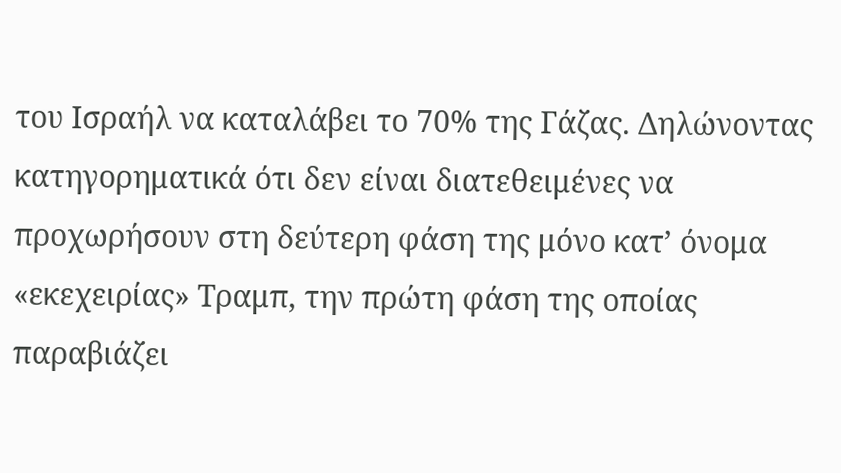του Ισραήλ να καταλάβει το 70% της Γάζας. Δηλώνοντας κατηγορηματικά ότι δεν είναι διατεθειμένες να προχωρήσουν στη δεύτερη φάση της μόνο κατ’ όνομα «εκεχειρίας» Τραμπ, την πρώτη φάση της οποίας παραβιάζει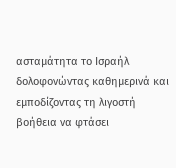ασταμάτητα το Ισραήλ δολοφονώντας καθημερινά και εμποδίζοντας τη λιγοστή βοήθεια να φτάσει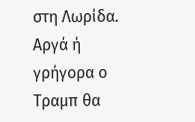στη Λωρίδα.
Αργά ή γρήγορα ο Τραμπ θα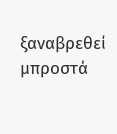ξαναβρεθεί μπροστά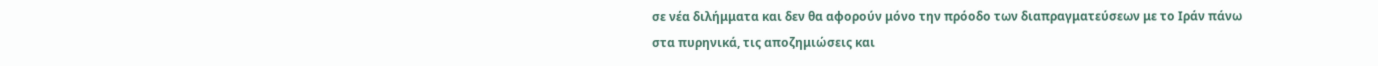σε νέα διλήμματα και δεν θα αφορούν μόνο την πρόοδο των διαπραγματεύσεων με το Ιράν πάνω στα πυρηνικά, τις αποζημιώσεις και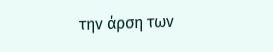την άρση των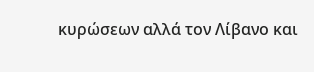κυρώσεων αλλά τον Λίβανο και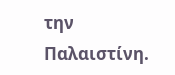την Παλαιστίνη.